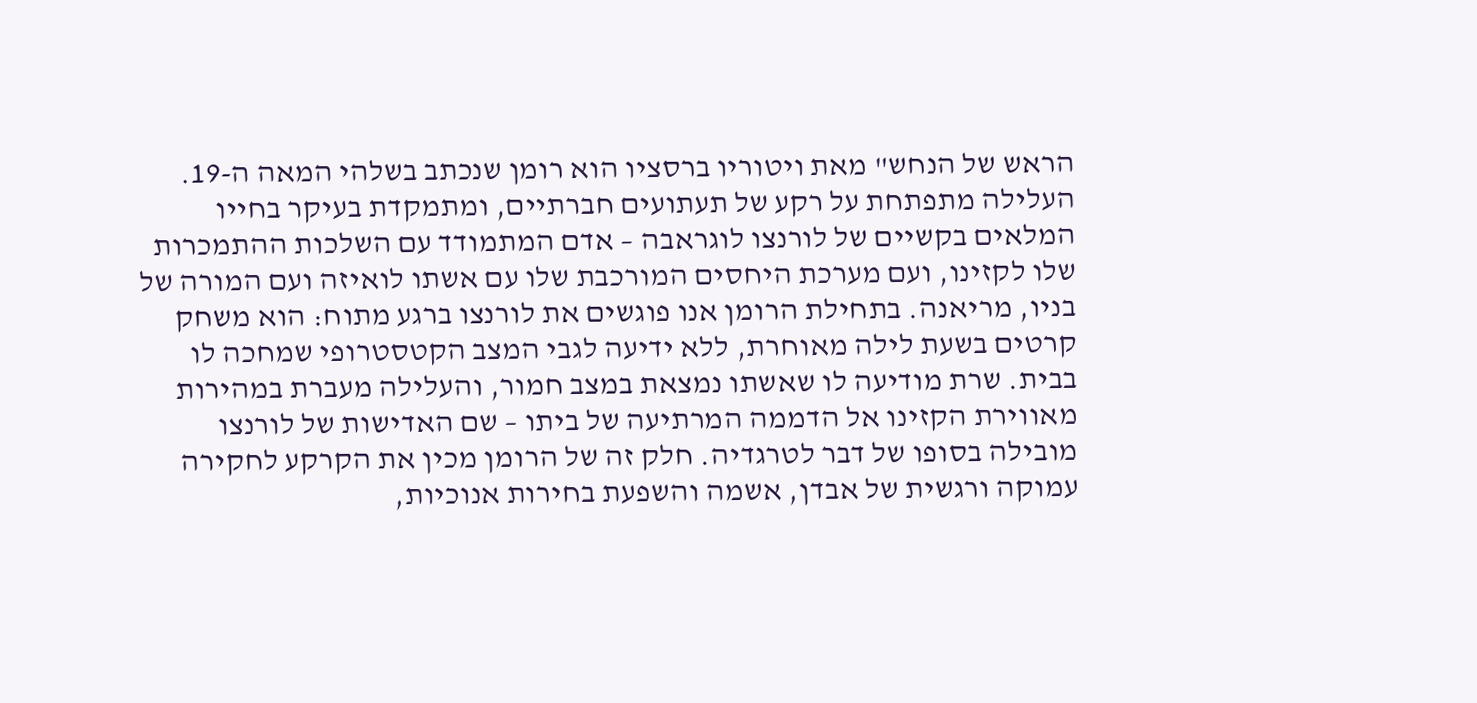הראש של הנחש" מאת ויטוריו ברסציו הוא רומן שנכתב בשלהי המאה ה-19. העלילה מתפתחת על רקע של תעתועים חברתיים, ומתמקדת בעיקר בחייו המלאים בקשיים של לורנצו לוגראבה – אדם המתמודד עם השלכות ההתמכרות שלו לקזינו, ועם מערכת היחסים המורכבת שלו עם אשתו לואיזה ועם המורה של בניו, מריאנה. בתחילת הרומן אנו פוגשים את לורנצו ברגע מתוח: הוא משחק קרטים בשעת לילה מאוחרת, ללא ידיעה לגבי המצב הקטסטרופי שמחכה לו בבית. שרת מודיעה לו שאשתו נמצאת במצב חמור, והעלילה מעברת במהירות מאווירת הקזינו אל הדממה המרתיעה של ביתו – שם האדישות של לורנצו מובילה בסופו של דבר לטרגדיה. חלק זה של הרומן מכין את הקרקע לחקירה עמוקה ורגשית של אבדן, אשמה והשפעת בחירות אנוכיות,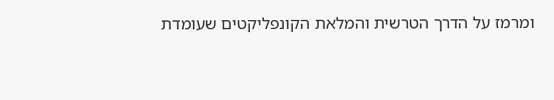ומרמז על הדרך הטרשית והמלאת הקונפליקטים שעומדת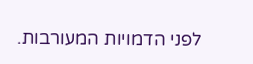לפני הדמויות המעורבות.